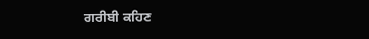ਗਰੀਬੀ ਕਹਿਣ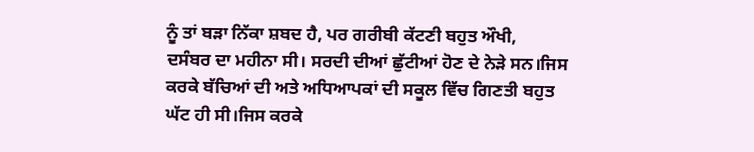ਨੂੰ ਤਾਂ ਬੜਾ ਨਿੱਕਾ ਸ਼ਬਦ ਹੈ, ਪਰ ਗਰੀਬੀ ਕੱਟਣੀ ਬਹੁਤ ਔਖੀ,
ਦਸੰਬਰ ਦਾ ਮਹੀਨਾ ਸੀ। ਸਰਦੀ ਦੀਆਂ ਛੁੱਟੀਆਂ ਹੋਣ ਦੇ ਨੇੜੇ ਸਨ।ਜਿਸ ਕਰਕੇ ਬੱਚਿਆਂ ਦੀ ਅਤੇ ਅਧਿਆਪਕਾਂ ਦੀ ਸਕੂਲ ਵਿੱਚ ਗਿਣਤੀ ਬਹੁਤ ਘੱਟ ਹੀ ਸੀ।ਜਿਸ ਕਰਕੇ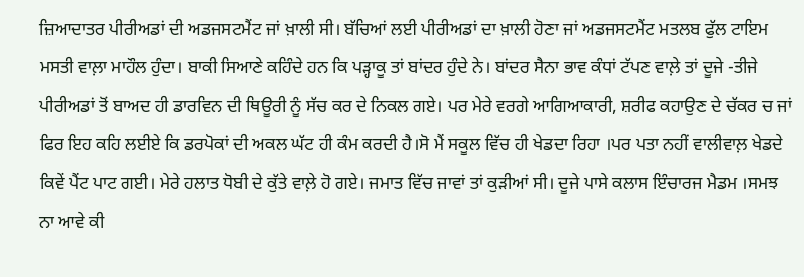ਜ਼ਿਆਦਾਤਰ ਪੀਰੀਅਡਾਂ ਦੀ ਅਡਜਸਟਮੈਂਟ ਜਾਂ ਖ਼ਾਲੀ ਸੀ। ਬੱਚਿਆਂ ਲਈ ਪੀਰੀਅਡਾਂ ਦਾ ਖ਼ਾਲੀ ਹੋਣਾ ਜਾਂ ਅਡਜਸਟਮੈਂਟ ਮਤਲਬ ਫੁੱਲ ਟਾਇਮ ਮਸਤੀ ਵਾਲ਼ਾ ਮਾਹੌਲ ਹੁੰਦਾ। ਬਾਕੀ ਸਿਆਣੇ ਕਹਿੰਦੇ ਹਨ ਕਿ ਪੜ੍ਹਾਕੂ ਤਾਂ ਬਾਂਦਰ ਹੁੰਦੇ ਨੇ। ਬਾਂਦਰ ਸੈਨਾ ਭਾਵ ਕੰਧਾਂ ਟੱਪਣ ਵਾਲ਼ੇ ਤਾਂ ਦੂਜੇ -ਤੀਜੇ ਪੀਰੀਅਡਾਂ ਤੋਂ ਬਾਅਦ ਹੀ ਡਾਰਵਿਨ ਦੀ ਥਿਊਰੀ ਨੂੰ ਸੱਚ ਕਰ ਦੇ ਨਿਕਲ ਗਏ। ਪਰ ਮੇਰੇ ਵਰਗੇ ਆਗਿਆਕਾਰੀ, ਸ਼ਰੀਫ ਕਹਾਉਣ ਦੇ ਚੱਕਰ ਚ ਜਾਂ ਫਿਰ ਇਹ ਕਹਿ ਲਈਏ ਕਿ ਡਰਪੋਕਾਂ ਦੀ ਅਕਲ ਘੱਟ ਹੀ ਕੰਮ ਕਰਦੀ ਹੈ।ਸੋ ਮੈਂ ਸਕੂਲ ਵਿੱਚ ਹੀ ਖੇਡਦਾ ਰਿਹਾ ।ਪਰ ਪਤਾ ਨਹੀਂ ਵਾਲੀਵਾਲ਼ ਖੇਡਦੇ ਕਿਵੇਂ ਪੈਂਟ ਪਾਟ ਗਈ। ਮੇਰੇ ਹਲਾਤ ਧੋਬੀ ਦੇ ਕੁੱਤੇ ਵਾਲ਼ੇ ਹੋ ਗਏ। ਜਮਾਤ ਵਿੱਚ ਜਾਵਾਂ ਤਾਂ ਕੁੜੀਆਂ ਸੀ। ਦੂਜੇ ਪਾਸੇ ਕਲਾਸ ਇੰਚਾਰਜ ਮੈਡਮ ।ਸਮਝ ਨਾ ਆਵੇ ਕੀ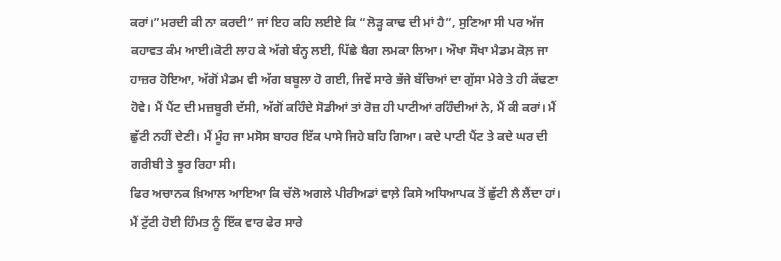ਕਰਾਂ।”ਮਰਦੀ ਕੀ ਨਾ ਕਰਦੀ” ਜਾਂ ਇਹ ਕਹਿ ਲਈਏ ਕਿ “ਲੋੜ੍ਹ ਕਾਢ ਦੀ ਮਾਂ ਹੈ”, ਸੁਣਿਆ ਸੀ ਪਰ ਅੱਜ ਕਹਾਵਤ ਕੰਮ ਆਈ।ਕੋਟੀ ਲਾਹ ਕੇ ਅੱਗੇ ਬੰਨ੍ਹ ਲਈ, ਪਿੱਛੇ ਬੈਗ ਲਮਕਾ ਲਿਆ। ਔਖਾ ਸੌਖਾ ਮੈਡਮ ਕੋਲ਼ ਜਾ ਹਾਜ਼ਰ ਹੋਇਆ, ਅੱਗੋਂ ਮੈਡਮ ਵੀ ਅੱਗ ਬਬੂਲਾ ਹੋ ਗਈ, ਜਿਵੇਂ ਸਾਰੇ ਭੱਜੇ ਬੱਚਿਆਂ ਦਾ ਗੁੱਸਾ ਮੇਰੇ ਤੇ ਹੀ ਕੱਢਣਾ ਹੋਵੇ। ਮੈਂ ਪੈਂਟ ਦੀ ਮਜ਼ਬੂਰੀ ਦੱਸੀ, ਅੱਗੋਂ ਕਹਿੰਦੇ ਸੋਡੀਆਂ ਤਾਂ ਰੋਜ਼ ਹੀ ਪਾਟੀਆਂ ਰਹਿੰਦੀਆਂ ਨੇ, ਮੈਂ ਕੀ ਕਰਾਂ। ਮੈਂ ਛੁੱਟੀ ਨਹੀਂ ਦੇਣੀ। ਮੈਂ ਮੂੰਹ ਜਾ ਮਸੋਸ ਬਾਹਰ ਇੱਕ ਪਾਸੇ ਜਿਹੇ ਬਹਿ ਗਿਆ। ਕਦੇ ਪਾਟੀ ਪੈਂਟ ਤੇ ਕਦੇ ਘਰ ਦੀ ਗਰੀਬੀ ਤੇ ਝੂਰ ਰਿਹਾ ਸੀ।
ਫਿਰ ਅਚਾਨਕ ਖ਼ਿਆਲ ਆਇਆ ਕਿ ਚੱਲੋ ਅਗਲੇ ਪੀਰੀਅਡਾਂ ਵਾਲ਼ੇ ਕਿਸੇ ਅਧਿਆਪਕ ਤੋਂ ਛੁੱਟੀ ਲੈ ਲੈਂਦਾ ਹਾਂ। ਮੈਂ ਟੁੱਟੀ ਹੋਈ ਹਿੰਮਤ ਨੂੰ ਇੱਕ ਵਾਰ ਫੇਰ ਸਾਰੇ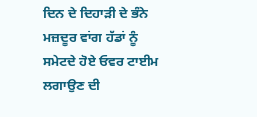ਦਿਨ ਦੇ ਦਿਹਾੜੀ ਦੇ ਭੰਨੇ ਮਜ਼ਦੂਰ ਵਾਂਗ ਹੱਡਾਂ ਨੂੰ ਸਮੇਟਦੇ ਹੋਏ ਓਵਰ ਟਾਈਮ ਲਗਾਉਣ ਦੀ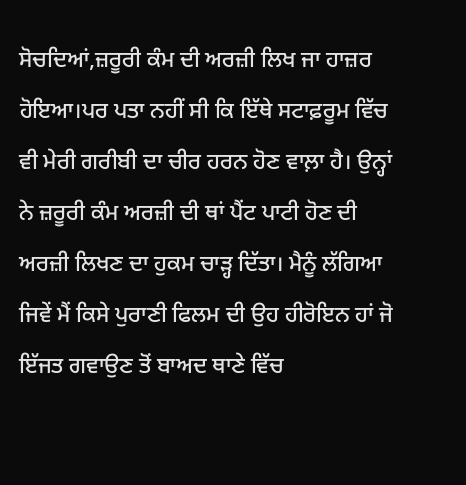ਸੋਚਦਿਆਂ,ਜ਼ਰੂਰੀ ਕੰਮ ਦੀ ਅਰਜ਼ੀ ਲਿਖ ਜਾ ਹਾਜ਼ਰ ਹੋਇਆ।ਪਰ ਪਤਾ ਨਹੀਂ ਸੀ ਕਿ ਇੱਥੇ ਸਟਾਫ਼ਰੂਮ ਵਿੱਚ ਵੀ ਮੇਰੀ ਗਰੀਬੀ ਦਾ ਚੀਰ ਹਰਨ ਹੋਣ ਵਾਲ਼ਾ ਹੈ। ਉਨ੍ਹਾਂ ਨੇ ਜ਼ਰੂਰੀ ਕੰਮ ਅਰਜ਼ੀ ਦੀ ਥਾਂ ਪੈਂਟ ਪਾਟੀ ਹੋਣ ਦੀ ਅਰਜ਼ੀ ਲਿਖਣ ਦਾ ਹੁਕਮ ਚਾੜ੍ਹ ਦਿੱਤਾ। ਮੈਨੂੰ ਲੱਗਿਆ ਜਿਵੇਂ ਮੈਂ ਕਿਸੇ ਪੁਰਾਣੀ ਫਿਲਮ ਦੀ ਉਹ ਹੀਰੋਇਨ ਹਾਂ ਜੋ ਇੱਜਤ ਗਵਾਉਣ ਤੋਂ ਬਾਅਦ ਥਾਣੇ ਵਿੱਚ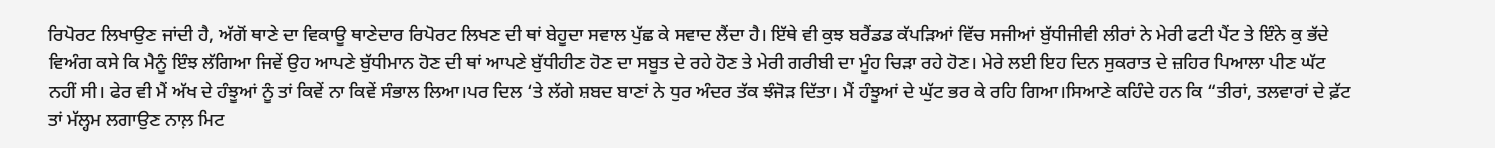ਰਿਪੋਰਟ ਲਿਖਾਉਣ ਜਾਂਦੀ ਹੈ, ਅੱਗੋਂ ਥਾਣੇ ਦਾ ਵਿਕਾਊ ਥਾਣੇਦਾਰ ਰਿਪੋਰਟ ਲਿਖਣ ਦੀ ਥਾਂ ਬੇਹੂਦਾ ਸਵਾਲ ਪੁੱਛ ਕੇ ਸਵਾਦ ਲੈਂਦਾ ਹੈ। ਇੱਥੇ ਵੀ ਕੁਝ ਬਰੈਂਡਡ ਕੱਪੜਿਆਂ ਵਿੱਚ ਸਜੀਆਂ ਬੁੱਧੀਜੀਵੀ ਲੀਰਾਂ ਨੇ ਮੇਰੀ ਫਟੀ ਪੈਂਟ ਤੇ ਇੰਨੇ ਕੁ ਭੱਦੇ ਵਿਅੰਗ ਕਸੇ ਕਿ ਮੈਨੂੰ ਇੰਝ ਲੱਗਿਆ ਜਿਵੇਂ ਉਹ ਆਪਣੇ ਬੁੱਧੀਮਾਨ ਹੋਣ ਦੀ ਥਾਂ ਆਪਣੇ ਬੁੱਧੀਹੀਣ ਹੋਣ ਦਾ ਸਬੂਤ ਦੇ ਰਹੇ ਹੋਣ ਤੇ ਮੇਰੀ ਗਰੀਬੀ ਦਾ ਮੂੰਹ ਚਿੜਾ ਰਹੇ ਹੋਣ। ਮੇਰੇ ਲਈ ਇਹ ਦਿਨ ਸੁਕਰਾਤ ਦੇ ਜ਼ਹਿਰ ਪਿਆਲਾ ਪੀਣ ਘੱਟ ਨਹੀਂ ਸੀ। ਫੇਰ ਵੀ ਮੈਂ ਅੱਖ ਦੇ ਹੰਝੂਆਂ ਨੂੰ ਤਾਂ ਕਿਵੇਂ ਨਾ ਕਿਵੇਂ ਸੰਭਾਲ ਲਿਆ।ਪਰ ਦਿਲ ‘ਤੇ ਲੱਗੇ ਸ਼ਬਦ ਬਾਣਾਂ ਨੇ ਧੁਰ ਅੰਦਰ ਤੱਕ ਝੰਜੋੜ ਦਿੱਤਾ। ਮੈਂ ਹੰਝੂਆਂ ਦੇ ਘੁੱਟ ਭਰ ਕੇ ਰਹਿ ਗਿਆ।ਸਿਆਣੇ ਕਹਿੰਦੇ ਹਨ ਕਿ “ਤੀਰਾਂ, ਤਲਵਾਰਾਂ ਦੇ ਫ਼ੱਟ ਤਾਂ ਮੱਲ੍ਹਮ ਲਗਾਉਣ ਨਾਲ਼ ਮਿਟ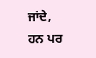ਜਾਂਦੇ, ਹਨ ਪਰ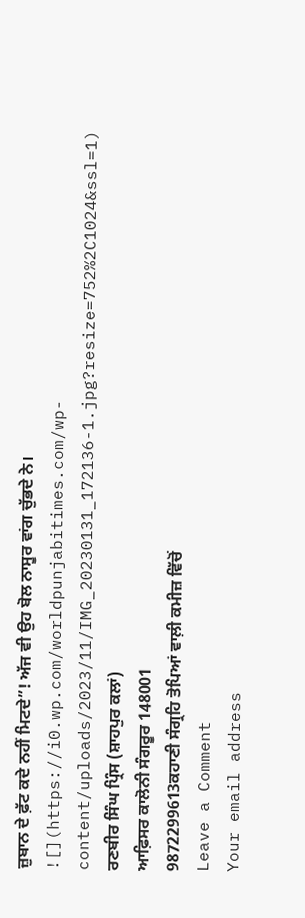ਜ਼ੁਬਾਨ ਦੇ ਫ਼ੱਟ ਕਦੇ ਨਹੀਂ ਮਿਟਦੇ”! ਅੱਜ ਵੀ ਉਹ ਬੋਲ ਨਾਸੂਰ ਵਾਂਗ ਚੁੱਭਦੇ ਨੇ।
![](https://i0.wp.com/worldpunjabitimes.com/wp-content/uploads/2023/11/IMG_20230131_172136-1.jpg?resize=752%2C1024&ssl=1)
ਰਣਬੀਰ ਸਿੰਘ ਪ੍ਰਿੰਸ (ਸ਼ਾਹਪੁਰ ਕਲਾਂ)
ਆਫ਼ਿਸਰ ਕਾਲੋਨੀ ਸੰਗਰੂਰ 148001
9872299613ਕਹਾਣੀ ਸੰਗ੍ਰਹਿ ਤੋਪਿਆਂ ਵਾਲ਼ੀ ਕਮੀਜ਼ ਵਿੱਚੋਂ
Leave a Comment
Your email address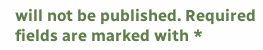will not be published. Required fields are marked with *